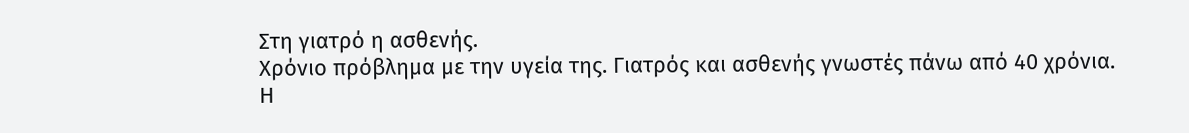Στη γιατρό η ασθενής.
Χρόνιο πρόβλημα με την υγεία της. Γιατρός και ασθενής γνωστές πάνω από 40 χρόνια.
Η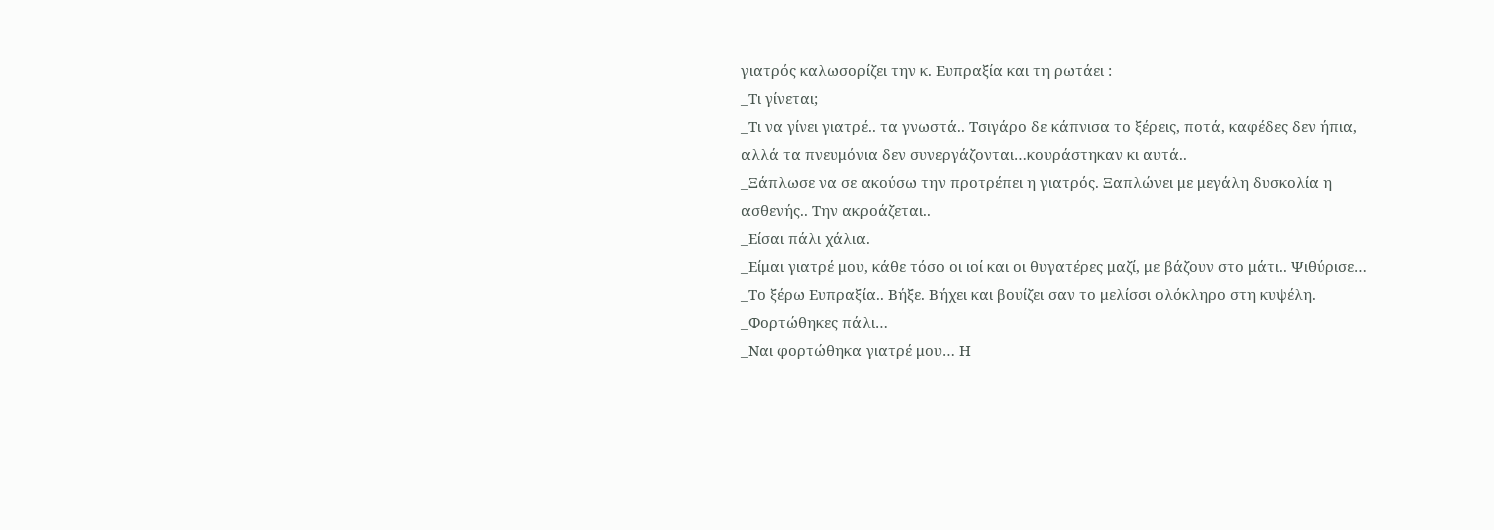γιατρός καλωσορίζει την κ. Ευπραξία και τη ρωτάει :
_Τι γίνεται;
_Τι να γίνει γιατρέ.. τα γνωστά.. Τσιγάρο δε κάπνισα το ξέρεις, ποτά, καφέδες δεν ήπια, αλλά τα πνευμόνια δεν συνεργάζονται…κουράστηκαν κι αυτά..
_Ξάπλωσε να σε ακούσω την προτρέπει η γιατρός. Ξαπλώνει με μεγάλη δυσκολία η ασθενής.. Την ακροάζεται..
_Είσαι πάλι χάλια.
_Είμαι γιατρέ μου, κάθε τόσο οι ιοί και οι θυγατέρες μαζί, με βάζουν στο μάτι.. Ψιθύρισε…
_Το ξέρω Ευπραξία.. Βήξε. Βήχει και βουίζει σαν το μελίσσι ολόκληρο στη κυψέλη.
_Φορτώθηκες πάλι…
_Ναι φορτώθηκα γιατρέ μου… Η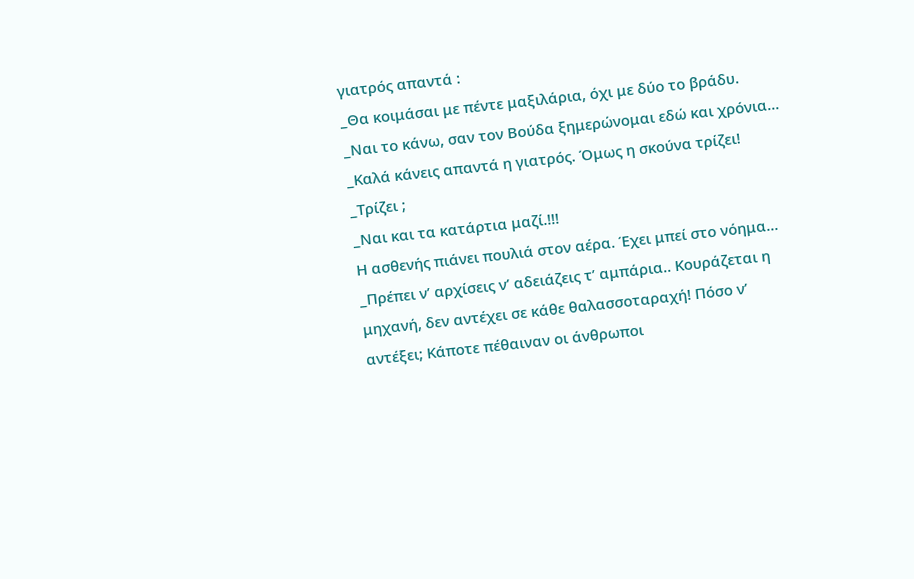γιατρός απαντά :
_Θα κοιμάσαι με πέντε μαξιλάρια, όχι με δύο το βράδυ.
_Ναι το κάνω, σαν τον Βούδα ξημερώνομαι εδώ και χρόνια…
_Καλά κάνεις απαντά η γιατρός. Όμως η σκούνα τρίζει!
_Τρίζει ;
_Ναι και τα κατάρτια μαζί.!!!
Η ασθενής πιάνει πουλιά στον αέρα. Έχει μπεί στο νόημα…
_Πρέπει ν’ αρχίσεις ν’ αδειάζεις τ’ αμπάρια.. Κουράζεται η μηχανή, δεν αντέχει σε κάθε θαλασσοταραχή! Πόσο ν’ αντέξει; Κάποτε πέθαιναν οι άνθρωποι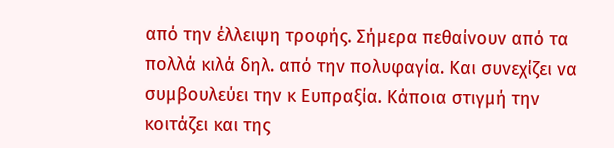από την έλλειψη τροφής. Σήμερα πεθαίνουν από τα πολλά κιλά δηλ. από την πολυφαγία. Και συνεχίζει να συμβουλεύει την κ Ευπραξία. Κάποια στιγμή την κοιτάζει και της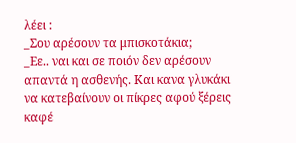λέει :
_Σου αρέσουν τα μπισκοτάκια;
_Εε.. ναι και σε ποιόν δεν αρέσουν απαντά η ασθενής. Και κανα γλυκάκι να κατεβαίνουν οι πίκρες αφού ξέρεις καφέ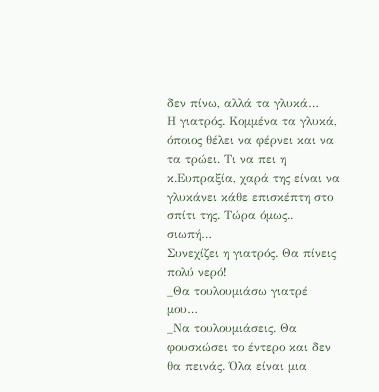δεν πίνω, αλλά τα γλυκά…
Η γιατρός. Κομμένα τα γλυκά, όποιος θέλει να φέρνει και να τα τρώει. Τι να πει η κ.Ευπραξία, χαρά της είναι να γλυκάνει κάθε επισκέπτη στο σπίτι της. Τώρα όμως.. σιωπή…
Συνεχίζει η γιατρός. Θα πίνεις πολύ νερό!
_Θα τουλουμιάσω γιατρέ μου…
_Να τουλουμιάσεις. Θα φουσκώσει το έντερο και δεν θα πεινάς. Όλα είναι μια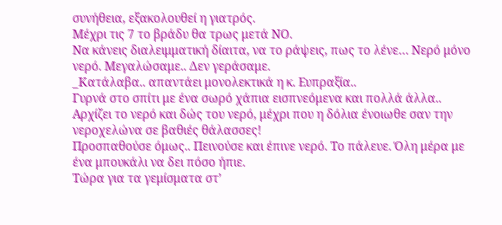συνήθεια, εξακολουθεί η γιατρός.
Μέχρι τις 7 το βράδυ θα τρως μετά ΝΟ.
Να κάνεις διαλειμματική δίαιτα, να το ράψεις, πως το λένε… Νερό μόνο νερό. Μεγαλώσαμε.. Δεν γεράσαμε.
_Κατάλαβα.. απαντάει μονολεκτικά η κ. Ευπραξία..
Γυρνά στο σπίτι με ένα σωρό χάπια εισπνεόμενα και πολλά άλλα..
Αρχίζει το νερό και δώς του νερό, μέχρι που η δόλια ένοιωθε σαν την νεροχελώνα σε βαθιές θάλασσες!
Προσπαθούσε όμως.. Πεινούσε και έπινε νερό. Το πάλευε. Όλη μέρα με ένα μπουκάλι να δει πόσο ήπιε.
Τώρα για τα γεμίσματα στ’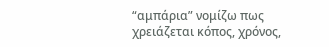“αμπάρια” νομίζω πως χρειάζεται κόπος, χρόνος,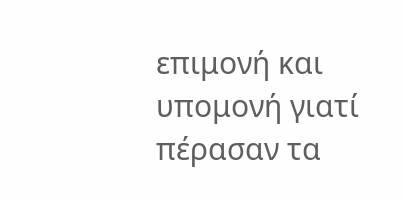επιμονή και υπομονή γιατί πέρασαν τα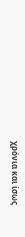χρόνια και ίσως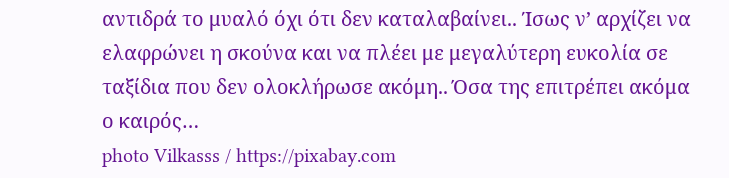αντιδρά το μυαλό όχι ότι δεν καταλαβαίνει.. Ίσως ν’ αρχίζει να ελαφρώνει η σκούνα και να πλέει με μεγαλύτερη ευκολία σε ταξίδια που δεν ολοκλήρωσε ακόμη.. Όσα της επιτρέπει ακόμα ο καιρός…
photo Vilkasss / https://pixabay.com